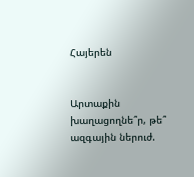Հայերեն


Արտաքին խաղացողնե՞ր, թե՞ ազգային ներուժ.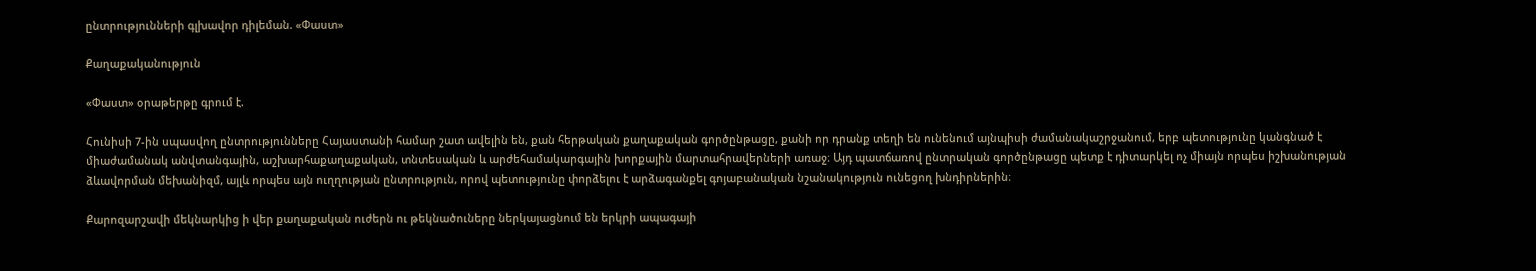ընտրությունների գլխավոր դիլեման. «Փաստ»

Քաղաքականություն

«Փաստ» օրաթերթը գրում է.

Հունիսի 7-ին սպասվող ընտրությունները Հայաստանի համար շատ ավելին են, քան հերթական քաղաքական գործընթացը, քանի որ դրանք տեղի են ունենում այնպիսի ժամանակաշրջանում, երբ պետությունը կանգնած է միաժամանակ անվտանգային, աշխարհաքաղաքական, տնտեսական և արժեհամակարգային խորքային մարտահրավերների առաջ։ Այդ պատճառով ընտրական գործընթացը պետք է դիտարկել ոչ միայն որպես իշխանության ձևավորման մեխանիզմ, այլև որպես այն ուղղության ընտրություն, որով պետությունը փորձելու է արձագանքել գոյաբանական նշանակություն ունեցող խնդիրներին։

Քարոզարշավի մեկնարկից ի վեր քաղաքական ուժերն ու թեկնածուները ներկայացնում են երկրի ապագայի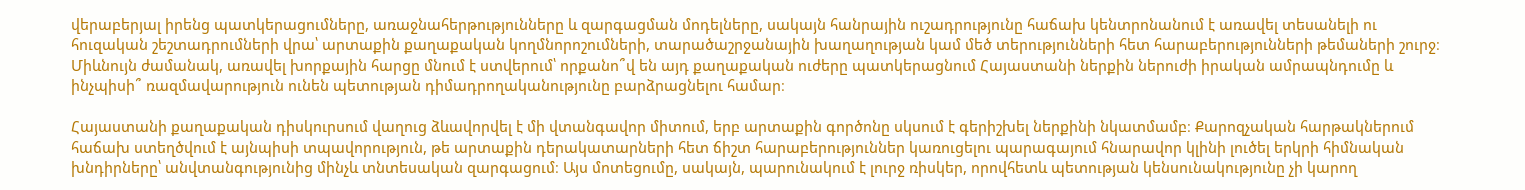վերաբերյալ իրենց պատկերացումները, առաջնահերթությունները և զարգացման մոդելները, սակայն հանրային ուշադրությունը հաճախ կենտրոնանում է առավել տեսանելի ու հուզական շեշտադրումների վրա՝ արտաքին քաղաքական կողմնորոշումների, տարածաշրջանային խաղաղության կամ մեծ տերությունների հետ հարաբերությունների թեմաների շուրջ։ Միևնույն ժամանակ, առավել խորքային հարցը մնում է ստվերում՝ որքանո՞վ են այդ քաղաքական ուժերը պատկերացնում Հայաստանի ներքին ներուժի իրական ամրապնդումը և ինչպիսի՞ ռազմավարություն ունեն պետության դիմադրողականությունը բարձրացնելու համար։

Հայաստանի քաղաքական դիսկուրսում վաղուց ձևավորվել է մի վտանգավոր միտում, երբ արտաքին գործոնը սկսում է գերիշխել ներքինի նկատմամբ։ Քարոզչական հարթակներում հաճախ ստեղծվում է այնպիսի տպավորություն, թե արտաքին դերակատարների հետ ճիշտ հարաբերություններ կառուցելու պարագայում հնարավոր կլինի լուծել երկրի հիմնական խնդիրները՝ անվտանգությունից մինչև տնտեսական զարգացում։ Այս մոտեցումը, սակայն, պարունակում է լուրջ ռիսկեր, որովհետև պետության կենսունակությունը չի կարող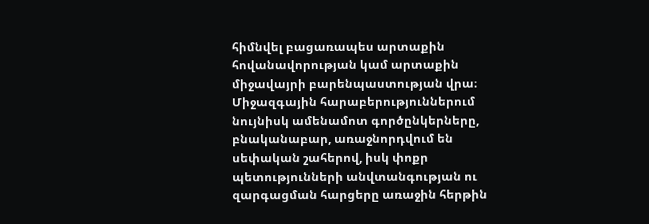հիմնվել բացառապես արտաքին հովանավորության կամ արտաքին միջավայրի բարենպաստության վրա։ Միջազգային հարաբերություններում նույնիսկ ամենամոտ գործընկերները, բնականաբար, առաջնորդվում են սեփական շահերով, իսկ փոքր պետությունների անվտանգության ու զարգացման հարցերը առաջին հերթին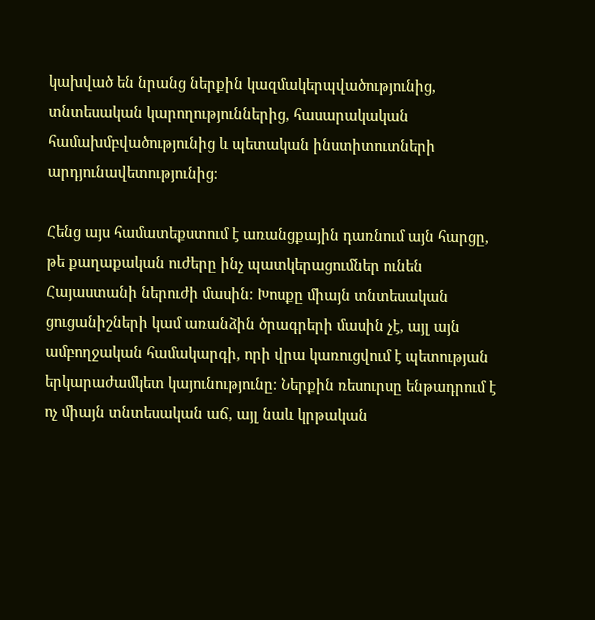կախված են նրանց ներքին կազմակերպվածությունից, տնտեսական կարողություններից, հասարակական համախմբվածությունից և պետական ինստիտուտների արդյունավետությունից։

Հենց այս համատեքստում է առանցքային դառնում այն հարցը, թե քաղաքական ուժերը ինչ պատկերացումներ ունեն Հայաստանի ներուժի մասին։ Խոսքը միայն տնտեսական ցուցանիշների կամ առանձին ծրագրերի մասին չէ, այլ այն ամբողջական համակարգի, որի վրա կառուցվում է պետության երկարաժամկետ կայունությունը։ Ներքին ռեսուրսը ենթադրում է ոչ միայն տնտեսական աճ, այլ նաև կրթական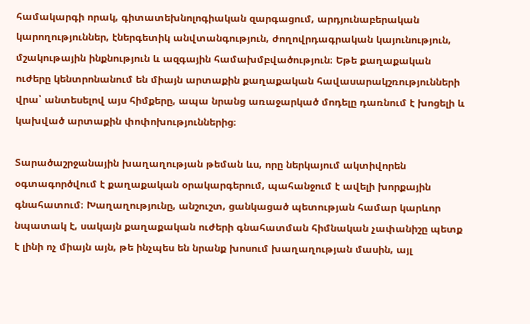համակարգի որակ, գիտատեխնոլոգիական զարգացում, արդյունաբերական կարողություններ, էներգետիկ անվտանգություն, ժողովրդագրական կայունություն, մշակութային ինքնություն և ազգային համախմբվածություն։ Եթե քաղաքական ուժերը կենտրոնանում են միայն արտաքին քաղաքական հավասարակշռությունների վրա՝ անտեսելով այս հիմքերը, ապա նրանց առաջարկած մոդելը դառնում է խոցելի և կախված արտաքին փոփոխություններից։

Տարածաշրջանային խաղաղության թեման ևս, որը ներկայում ակտիվորեն օգտագործվում է քաղաքական օրակարգերում, պահանջում է ավելի խորքային գնահատում։ Խաղաղությունը, անշուշտ, ցանկացած պետության համար կարևոր նպատակ է, սակայն քաղաքական ուժերի գնահատման հիմնական չափանիշը պետք է լինի ոչ միայն այն, թե ինչպես են նրանք խոսում խաղաղության մասին, այլ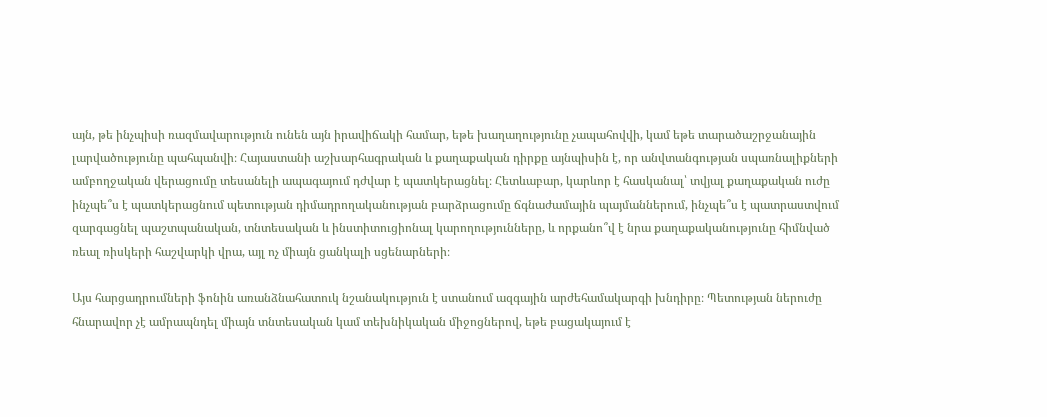այն, թե ինչպիսի ռազմավարություն ունեն այն իրավիճակի համար, եթե խաղաղությունը չապահովվի, կամ եթե տարածաշրջանային լարվածությունը պահպանվի։ Հայաստանի աշխարհագրական և քաղաքական դիրքը այնպիսին է, որ անվտանգության սպառնալիքների ամբողջական վերացումը տեսանելի ապագայում դժվար է պատկերացնել։ Հետևաբար, կարևոր է հասկանալ՝ տվյալ քաղաքական ուժը ինչպե՞ս է պատկերացնում պետության դիմադրողականության բարձրացումը ճգնաժամային պայմաններում, ինչպե՞ս է պատրաստվում զարգացնել պաշտպանական, տնտեսական և ինստիտուցիոնալ կարողությունները, և որքանո՞վ է նրա քաղաքականությունը հիմնված ռեալ ռիսկերի հաշվարկի վրա, այլ ոչ միայն ցանկալի սցենարների։

Այս հարցադրումների ֆոնին առանձնահատուկ նշանակություն է ստանում ազգային արժեհամակարգի խնդիրը։ Պետության ներուժը հնարավոր չէ ամրապնդել միայն տնտեսական կամ տեխնիկական միջոցներով, եթե բացակայում է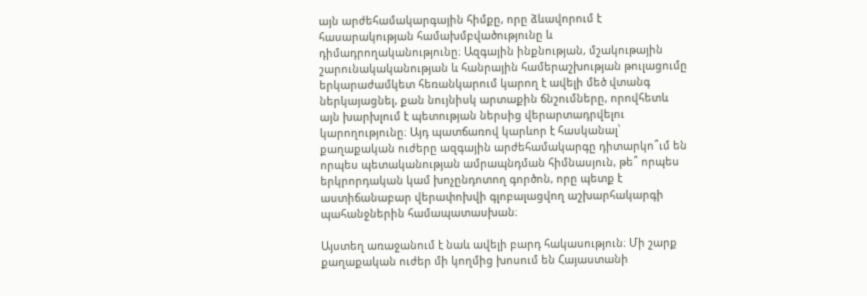այն արժեհամակարգային հիմքը, որը ձևավորում է հասարակության համախմբվածությունը և դիմադրողականությունը։ Ազգային ինքնության, մշակութային շարունակականության և հանրային համերաշխության թուլացումը երկարաժամկետ հեռանկարում կարող է ավելի մեծ վտանգ ներկայացնել, քան նույնիսկ արտաքին ճնշումները, որովհետև այն խարխլում է պետության ներսից վերարտադրվելու կարողությունը։ Այդ պատճառով կարևոր է հասկանալ՝ քաղաքական ուժերը ազգային արժեհամակարգը դիտարկո՞ւմ են որպես պետականության ամրապնդման հիմնասյուն, թե՞ որպես երկրորդական կամ խոչընդոտող գործոն, որը պետք է աստիճանաբար վերափոխվի գլոբալացվող աշխարհակարգի պահանջներին համապատասխան։

Այստեղ առաջանում է նաև ավելի բարդ հակասություն։ Մի շարք քաղաքական ուժեր մի կողմից խոսում են Հայաստանի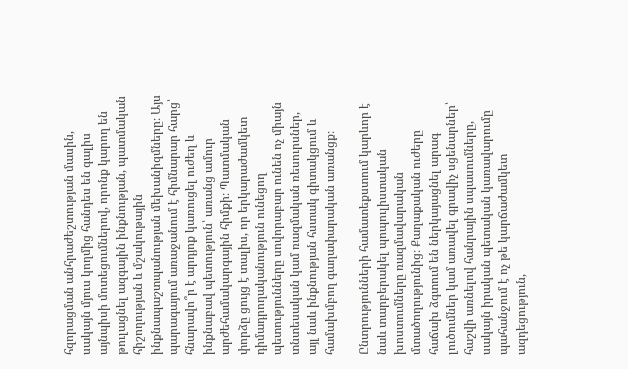հզորացման անհրաժեշտության մասին, սակայն մյուս կողմից հանդես են գալիս այնպիսի մոտեցումներով, որոնք կարող են թուլացնել ազգային ինքնության, պատմական հիշողության և մշակութային ինքնապաշտպանության մեխանիզմները։ Այս պարագայում առաջանում է հիմնարար հարց՝ հնարավո՞ր է արդյոք կառուցել ուժեղ և ինքնաբավ պետություն՝ առանց ամուր արժեհամակարգային հիմքի։ Պատմական փորձը ցույց է տալիս, որ երկարաժամկետ դիմադրողականություն ունեցող պետությունները սովորաբար ունեն ոչ միայն տնտեսական կամ ռազմական ռեսուրսներ, այլ նաև ինքնության հստակ գիտակցում և համախմբող գաղափարական առանցք։

Ընտրությունների համատեքստում կարևոր է նաև տարբերակել պոպուլիստական խոստումները ռազմավարական մտածողությունից։ Քաղաքական ուժերը հաճախ ձգտում են ներկայացնել արագ լուծումներ կամ առավել գրավիչ սցենարներ՝ հաշվի առնելով հանրային սպասումները, սակայն իրական պետական կառավարումը պահանջում է ոչ թե կարճաժամկետ ազդեցություն,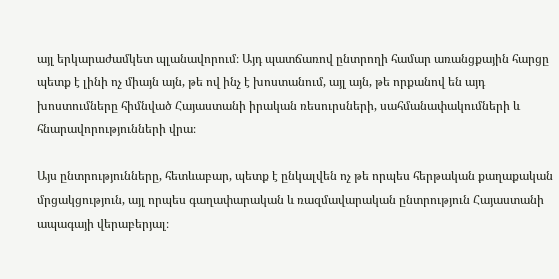այլ երկարաժամկետ պլանավորում։ Այդ պատճառով ընտրողի համար առանցքային հարցը պետք է լինի ոչ միայն այն, թե ով ինչ է խոստանում, այլ այն, թե որքանով են այդ խոստումները հիմնված Հայաստանի իրական ռեսուրսների, սահմանափակումների և հնարավորությունների վրա։

Այս ընտրությունները, հետևաբար, պետք է ընկալվեն ոչ թե որպես հերթական քաղաքական մրցակցություն, այլ որպես գաղափարական և ռազմավարական ընտրություն Հայաստանի ապագայի վերաբերյալ։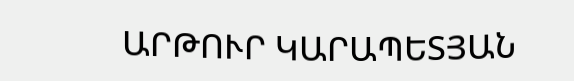ԱՐԹՈՒՐ ԿԱՐԱՊԵՏՅԱՆ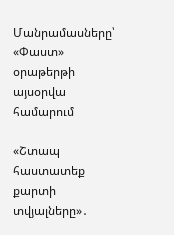Մանրամասները՝ «Փաստ» օրաթերթի այսօրվա համարում

«Շտապ հաստատեք քարտի տվյալները»․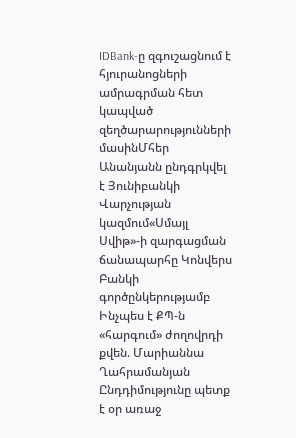IDBank-ը զգուշացնում է հյուրանոցների ամրագրման հետ կապված զեղծարարությունների մասինՄհեր Անանյանն ընդգրկվել է Յունիբանկի Վարչության կազմում«Սմայլ Սվիթ»-ի զարգացման ճանապարհը Կոնվերս Բանկի գործընկերությամբ Ինչպես է ՔՊ-ն «հարգում» ժողովրդի քվեն. Մարիաննա Ղահրամանյան Ընդդիմությունը պետք է օր առաջ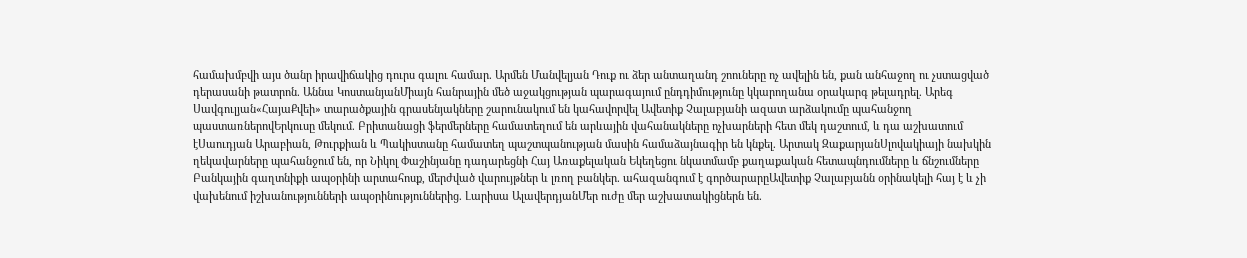համախմբվի այս ծանր իրավիճակից դուրս գալու համար. Արմեն Մանվելյան Դուք ու ձեր անտաղանդ շոուները ոչ ավելին են, քան անհաջող ու չստացված դերասանի թատրոն. Աննա ԿոստանյանՄիայն հանրային մեծ աջակցության պարագայում ընդդիմությունը կկարողանա օրակարգ թելադրել. Արեգ Սավգուլյան«ՀայաՔվեի» տարածքային գրասենյակները շարունակում են կահավորվել Ավետիք Չալաբյանի ազատ արձակումը պահանջող պաստառներովԵրկուսը մեկում. Բրիտանացի ֆերմերները համատեղում են արևային վահանակները ոչխարների հետ մեկ դաշտում, և դա աշխատում էՍաուդյան Արաբիան, Թուրքիան և Պակիստանը համատեղ պաշտպանության մասին համաձայնագիր են կնքել. Արտակ ԶաքարյանՍլովակիայի նախկին ղեկավարները պահանջում են, որ Նիկոլ Փաշինյանը դադարեցնի Հայ Առաքելական Եկեղեցու նկատմամբ քաղաքական հետապնդումները և ճնշումները Բանկային գաղտնիքի ապօրինի արտահոսք, մերժված վարույթներ և լռող բանկեր. ահազանգում է գործարարըԱվետիք Չալաբյանն օրինակելի հայ է և չի վախենում իշխանությունների ապօրինություններից. Լարիսա ԱլավերդյանՄեր ուժը մեր աշխատակիցներն են.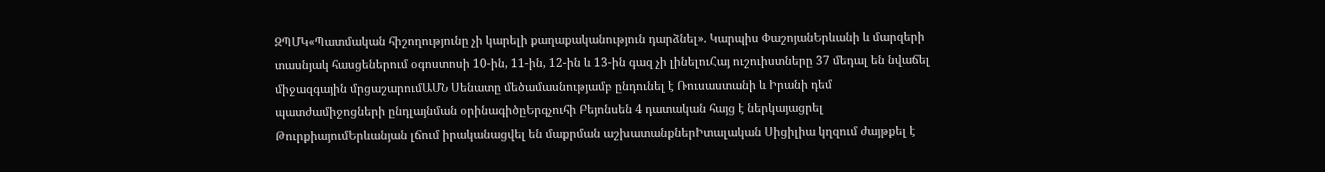ԶՊՄԿ«Պատմական հիշողությունը չի կարելի քաղաքականություն դարձնել». Կարպիս ՓաշոյանԵրևանի և մարզերի տասնյակ հասցեներում օգոստոսի 10-ին, 11-ին, 12-ին և 13-ին գազ չի լինելուՀայ ուշուիստները 37 մեդալ են նվաճել միջազգային մրցաշարումԱՄՆ Սենատը մեծամասնությամբ ընդունել է Ռուսաստանի և Իրանի դեմ պատժամիջոցների ընդլայնման օրինագիծըԵրգչուհի Բեյոնսեն 4 դատական հայց է ներկայացրել ԹուրքիայումԵրևանյան լճում իրականացվել են մաքրման աշխատանքներԻտալական Սիցիլիա կղզում ժայթքել է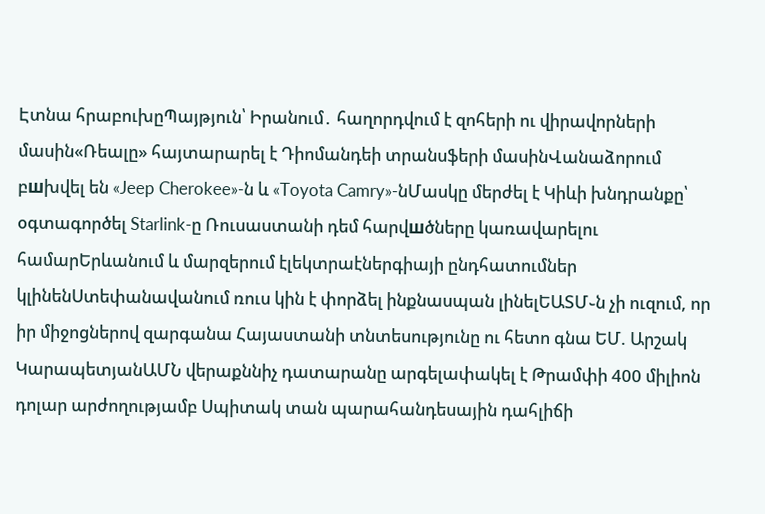Էտնա հրաբուխըՊայթյուն՝ Իրանում․ հաղորդվում է զոհերի ու վիրավորների մասին«Ռեալը» հայտարարել է Դիոմանդեի տրանսֆերի մասինՎանաձորում բшխվել են «Jeep Cherokee»-ն և «Toyota Camry»-նՄասկը մերժել է Կիևի խնդրանքը՝ օգտագործել Starlink-ը Ռուսաստանի դեմ հարվшծները կառավարելու համարԵրևանում և մարզերում էլեկտրաէներգիայի ընդհատումներ կլինենՍտեփանավանում ռուս կին է փորձել ինքնասպան լինելԵԱՏՄ֊ն չի ուզում, որ իր միջոցներով զարգանա Հայաստանի տնտեսությունը ու հետո գնա ԵՄ. Արշակ ԿարապետյանԱՄՆ վերաքննիչ դատարանը արգելափակել է Թրամփի 400 միլիոն դոլար արժողությամբ Սպիտակ տան պարահանդեսային դահլիճի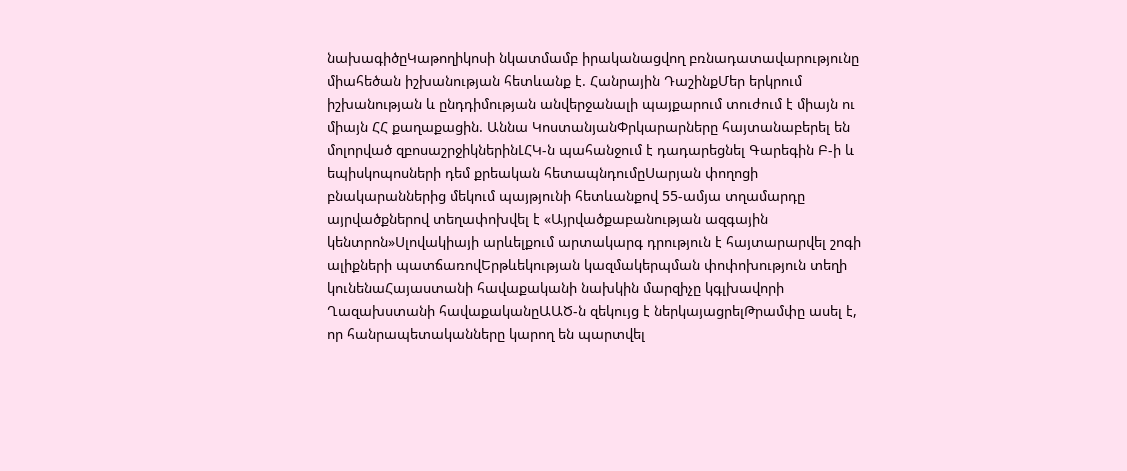նախագիծըԿաթողիկոսի նկատմամբ իրականացվող բռնադատավարությունը միահեծան իշխանության հետևանք է. Հանրային ԴաշինքՄեր երկրում իշխանության և ընդդիմության անվերջանալի պայքարում տուժում է միայն ու միայն ՀՀ քաղաքացին. Աննա ԿոստանյանՓրկարարները հայտանաբերել են մոլորված զբոսաշրջիկներինԼՀԿ-ն պահանջում է դադարեցնել Գարեգին Բ-ի և եպիսկոպոսների դեմ քրեական հետապնդումըՍարյան փողոցի բնակարաններից մեկում պայթյունի հետևանքով 55-ամյա տղամարդը այրվածքներով տեղափոխվել է «Այրվածքաբանության ազգային կենտրոն»Սլովակիայի արևելքում արտակարգ դրություն է հայտարարվել շոգի ալիքների պատճառովԵրթևեկության կազմակերպման փոփոխություն տեղի կունենաՀայաստանի հավաքականի նախկին մարզիչը կգլխավորի Ղազախստանի հավաքականըԱԱԾ-ն զեկույց է ներկայացրելԹրամփը ասել է, որ հանրապետականները կարող են պարտվել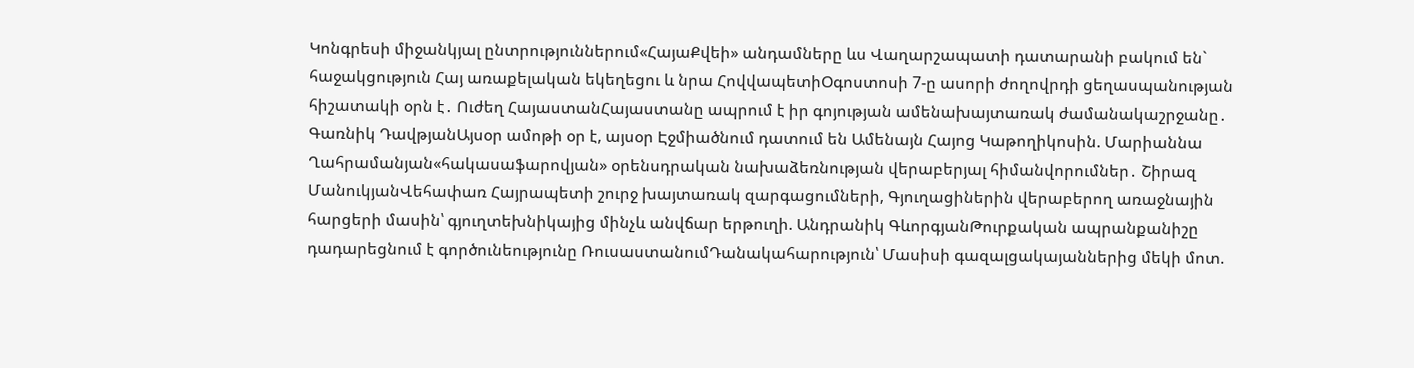Կոնգրեսի միջանկյալ ընտրություններում«ՀայաՔվեի» անդամները ևս Վաղարշապատի դատարանի բակում են` հաջակցություն Հայ առաքելական եկեղեցու և նրա ՀովվապետիՕգոստոսի 7-ը ասորի ժողովրդի ցեղասպանության հիշատակի օրն է․ Ուժեղ ՀայաստանՀայաստանը ապրում է իր գոյության ամենախայտառակ ժամանակաշրջանը․ Գառնիկ ԴավթյանԱյսօր ամոթի օր է, այսօր Էջմիածնում դատում են Ամենայն Հայոց Կաթողիկոսին. Մարիաննա Ղահրամանյան«հակասաֆարովյան» օրենսդրական նախաձեռնության վերաբերյալ հիմանվորումներ․ Շիրազ ՄանուկյանՎեհափառ Հայրապետի շուրջ խայտառակ զարգացումների, Գյուղացիներին վերաբերող առաջնային հարցերի մասին՝ գյուղտեխնիկայից մինչև անվճար երթուղի. Անդրանիկ ԳևորգյանԹուրքական ապրանքանիշը դադարեցնում է գործունեությունը ՌուսաստանումԴանակահարություն՝ Մասիսի գազալցակայաններից մեկի մոտ.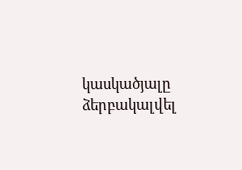կասկածյալը ձերբակալվել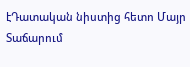էԴատական նիստից հետո Մայր Տաճարում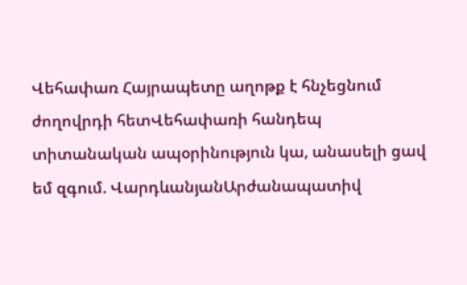Վեհափառ Հայրապետը աղոթք է հնչեցնում ժողովրդի հետՎեհափառի հանդեպ տիտանական ապօրինություն կա, անասելի ցավ եմ զգում. ՎարդևանյանԱրժանապատիվ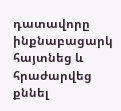դատավորը ինքնաբացարկ հայտնեց և հրաժարվեց քննել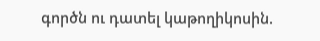գործն ու դատել կաթողիկոսին.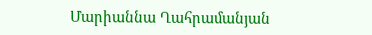Մարիաննա Ղահրամանյան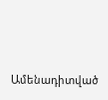Ամենադիտված